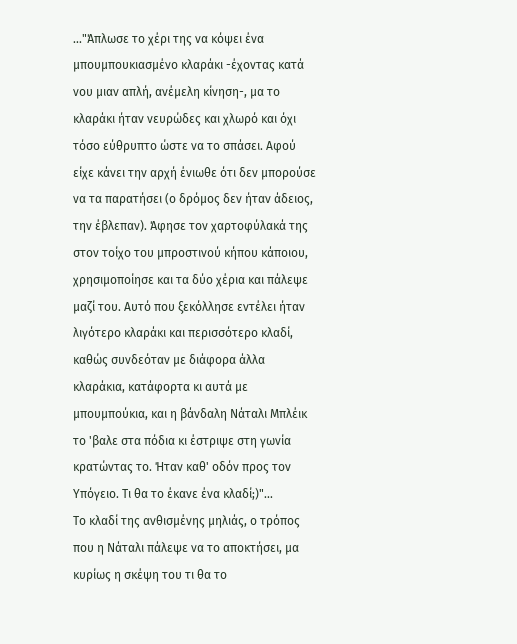..."Άπλωσε το χέρι της να κόψει ένα μπουμπουκιασμένο κλαράκι -έχοντας κατά νου μιαν απλή, ανέμελη κίνηση-, μα το κλαράκι ήταν νευρώδες και χλωρό και όχι τόσο εύθρυπτο ώστε να το σπάσει. Αφού είχε κάνει την αρχή ένιωθε ότι δεν μπορούσε να τα παρατήσει (ο δρόμος δεν ήταν άδειος, την έβλεπαν). Άφησε τον χαρτοφύλακά της στον τοίχο του μπροστινού κήπου κάποιου, χρησιμοποίησε και τα δύο χέρια και πάλεψε μαζί του. Αυτό που ξεκόλλησε εντέλει ήταν λιγότερο κλαράκι και περισσότερο κλαδί, καθώς συνδεόταν με διάφορα άλλα κλαράκια, κατάφορτα κι αυτά με μπουμπούκια, και η βάνδαλη Νάταλι Μπλέικ το 'βαλε στα πόδια κι έστριψε στη γωνία κρατώντας το. Ήταν καθ' οδόν προς τον Υπόγειο. Τι θα το έκανε ένα κλαδί;)"...
Το κλαδί της ανθισμένης μηλιάς, ο τρόπος που η Νάταλι πάλεψε να το αποκτήσει, μα κυρίως η σκέψη του τι θα το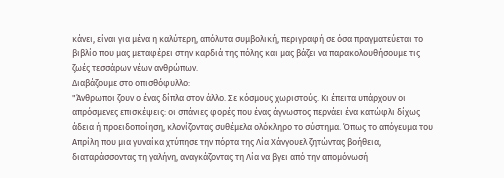κάνει, είναι για μένα η καλύτερη, απόλυτα συμβολική, περιγραφή σε όσα πραγματεύεται το βιβλίο που μας μεταφέρει στην καρδιά της πόλης και μας βάζει να παρακολουθήσουμε τις ζωές τεσσάρων νέων ανθρώπων.
Διαβάζουμε στο οπισθόφυλλο:
"Άνθρωποι ζουν ο ένας δίπλα στον άλλο. Σε κόσμους χωριστούς. Κι έπειτα υπάρχουν οι απρόσμενες επισκέψεις: οι σπάνιες φορές που ένας άγνωστος περνάει ένα κατώφλι δίχως άδεια ή προειδοποίηση, κλονίζοντας συθέμελα ολόκληρο το σύστημα. Όπως το απόγευμα του Απρίλη που μια γυναίκα χτύπησε την πόρτα της Λία Χάνγουελ ζητώντας βοήθεια, διαταράσσοντας τη γαλήνη, αναγκάζοντας τη Λία να βγει από την απομόνωσή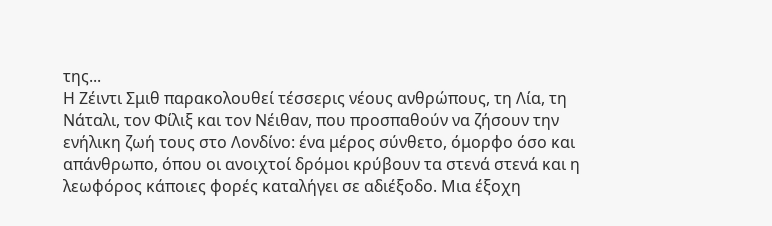της...
Η Ζέιντι Σμιθ παρακολουθεί τέσσερις νέους ανθρώπους, τη Λία, τη Νάταλι, τον Φίλιξ και τον Νέιθαν, που προσπαθούν να ζήσουν την ενήλικη ζωή τους στο Λονδίνο: ένα μέρος σύνθετο, όμορφο όσο και απάνθρωπο, όπου οι ανοιχτοί δρόμοι κρύβουν τα στενά στενά και η λεωφόρος κάποιες φορές καταλήγει σε αδιέξοδο. Μια έξοχη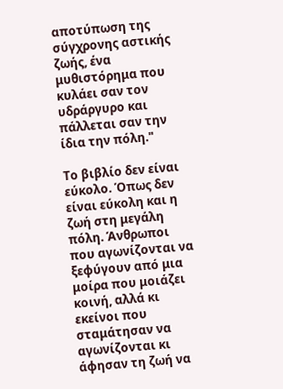αποτύπωση της σύγχρονης αστικής ζωής, ένα μυθιστόρημα που κυλάει σαν τον υδράργυρο και πάλλεται σαν την ίδια την πόλη."

Το βιβλίο δεν είναι εύκολο. Όπως δεν είναι εύκολη και η ζωή στη μεγάλη πόλη. Άνθρωποι που αγωνίζονται να ξεφύγουν από μια μοίρα που μοιάζει κοινή, αλλά κι εκείνοι που σταμάτησαν να αγωνίζονται κι άφησαν τη ζωή να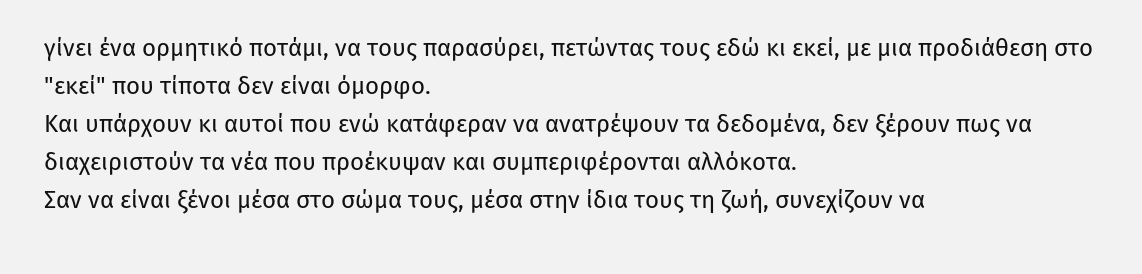γίνει ένα ορμητικό ποτάμι, να τους παρασύρει, πετώντας τους εδώ κι εκεί, με μια προδιάθεση στο "εκεί" που τίποτα δεν είναι όμορφο.
Και υπάρχουν κι αυτοί που ενώ κατάφεραν να ανατρέψουν τα δεδομένα, δεν ξέρουν πως να διαχειριστούν τα νέα που προέκυψαν και συμπεριφέρονται αλλόκοτα.
Σαν να είναι ξένοι μέσα στο σώμα τους, μέσα στην ίδια τους τη ζωή, συνεχίζουν να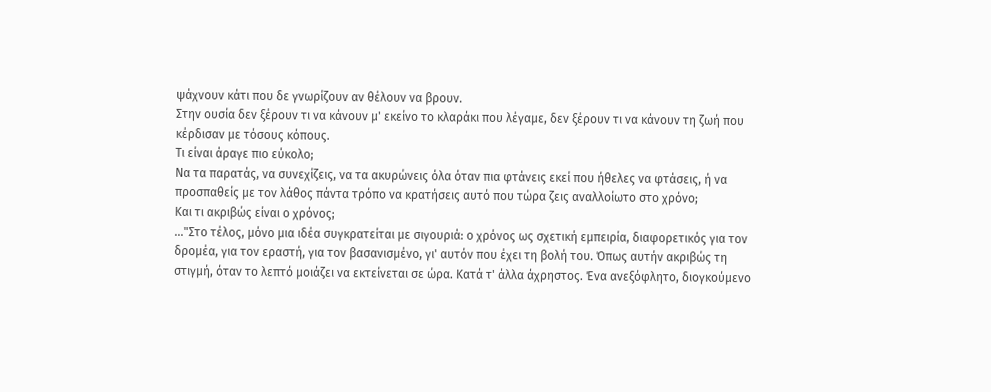ψάχνουν κάτι που δε γνωρίζουν αν θέλουν να βρουν.
Στην ουσία δεν ξέρουν τι να κάνουν μ' εκείνο το κλαράκι που λέγαμε, δεν ξέρουν τι να κάνουν τη ζωή που κέρδισαν με τόσους κόπους.
Τι είναι άραγε πιο εύκολο;
Να τα παρατάς, να συνεχίζεις, να τα ακυρώνεις όλα όταν πια φτάνεις εκεί που ήθελες να φτάσεις, ή να προσπαθείς με τον λάθος πάντα τρόπο να κρατήσεις αυτό που τώρα ζεις αναλλοίωτο στο χρόνο;
Και τι ακριβώς είναι ο χρόνος;
..."Στο τέλος, μόνο μια ιδέα συγκρατείται με σιγουριά: ο χρόνος ως σχετική εμπειρία, διαφορετικός για τον δρομέα, για τον εραστή, για τον βασανισμένο, γι' αυτόν που έχει τη βολή του. Όπως αυτήν ακριβώς τη στιγμή, όταν το λεπτό μοιάζει να εκτείνεται σε ώρα. Κατά τ' άλλα άχρηστος. Ένα ανεξόφλητο, διογκούμενο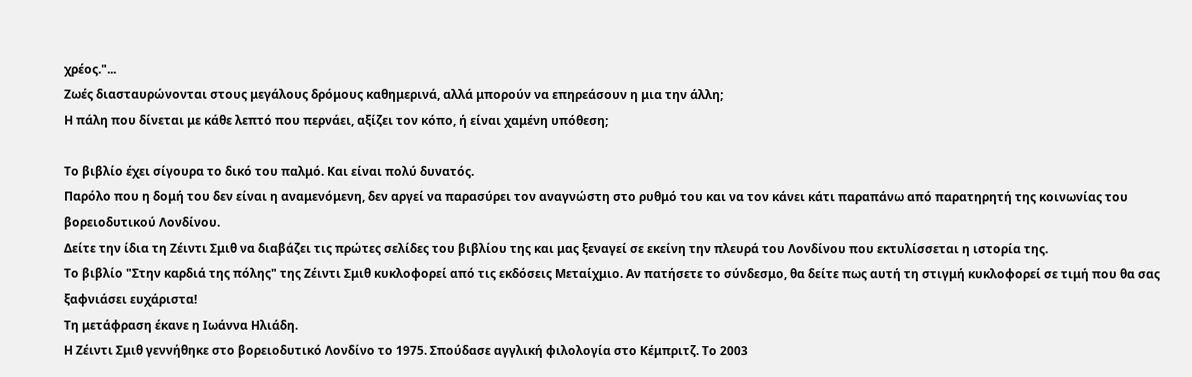χρέος."...
Ζωές διασταυρώνονται στους μεγάλους δρόμους καθημερινά, αλλά μπορούν να επηρεάσουν η μια την άλλη;
Η πάλη που δίνεται με κάθε λεπτό που περνάει, αξίζει τον κόπο, ή είναι χαμένη υπόθεση;

Το βιβλίο έχει σίγουρα το δικό του παλμό. Και είναι πολύ δυνατός.
Παρόλο που η δομή του δεν είναι η αναμενόμενη, δεν αργεί να παρασύρει τον αναγνώστη στο ρυθμό του και να τον κάνει κάτι παραπάνω από παρατηρητή της κοινωνίας του βορειοδυτικού Λονδίνου.
Δείτε την ίδια τη Ζέιντι Σμιθ να διαβάζει τις πρώτες σελίδες του βιβλίου της και μας ξεναγεί σε εκείνη την πλευρά του Λονδίνου που εκτυλίσσεται η ιστορία της.
Το βιβλίο "Στην καρδιά της πόλης" της Ζέιντι Σμιθ κυκλοφορεί από τις εκδόσεις Μεταίχμιο. Αν πατήσετε το σύνδεσμο, θα δείτε πως αυτή τη στιγμή κυκλοφορεί σε τιμή που θα σας ξαφνιάσει ευχάριστα!
Τη μετάφραση έκανε η Ιωάννα Ηλιάδη.
Η Ζέιντι Σμιθ γεννήθηκε στο βορειοδυτικό Λονδίνο το 1975. Σπούδασε αγγλική φιλολογία στο Κέμπριτζ. Το 2003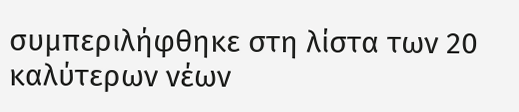συμπεριλήφθηκε στη λίστα των 20 καλύτερων νέων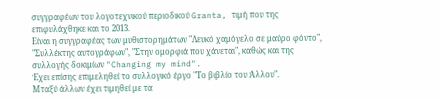συγγραφέων του λογοτεχνικού περιοδικού Granta, τιμή που της επιφυλάχθηκε και το 2013.
Είναι η συγγραφέας των μυθιστορημάτων "Λευκό χαμόγελο σε μαύρο φόντο", "Συλλέκτης αυτογράφων", "Στην ομορφιά που χάνεται", καθώς και της συλλογής δοκιμίων "Changing my mind".
Έχει επίσης επιμεληθεί το συλλογικό έργο "Το βιβλίο του Άλλου".
Μταξύ άλλων έχει τιμηθεί με τα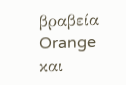βραβεία Orange και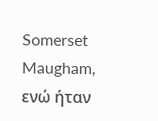Somerset Maugham, ενώ ήταν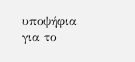υποψήφια για το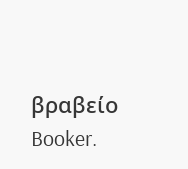βραβείο Booker.